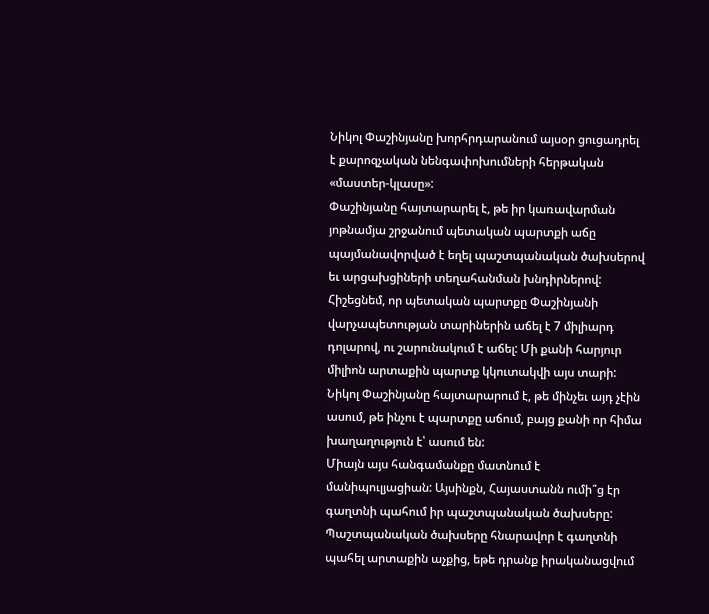Նիկոլ Փաշինյանը խորհրդարանում այսօր ցուցադրել է քարոզչական նենգափոխումների հերթական «մաստեր-կլասը»:
Փաշինյանը հայտարարել է, թե իր կառավարման յոթնամյա շրջանում պետական պարտքի աճը պայմանավորված է եղել պաշտպանական ծախսերով եւ արցախցիների տեղահանման խնդիրներով:
Հիշեցնեմ, որ պետական պարտքը Փաշինյանի վարչապետության տարիներին աճել է 7 միլիարդ դոլարով, ու շարունակում է աճել: Մի քանի հարյուր միլիոն արտաքին պարտք կկուտակվի այս տարի:
Նիկոլ Փաշինյանը հայտարարում է, թե մինչեւ այդ չէին ասում, թե ինչու է պարտքը աճում, բայց քանի որ հիմա խաղաղություն է՝ ասում են:
Միայն այս հանգամանքը մատնում է մանիպուլյացիան: Այսինքն, Հայաստանն ումի՞ց էր գաղտնի պահում իր պաշտպանական ծախսերը: Պաշտպանական ծախսերը հնարավոր է գաղտնի պահել արտաքին աչքից, եթե դրանք իրականացվում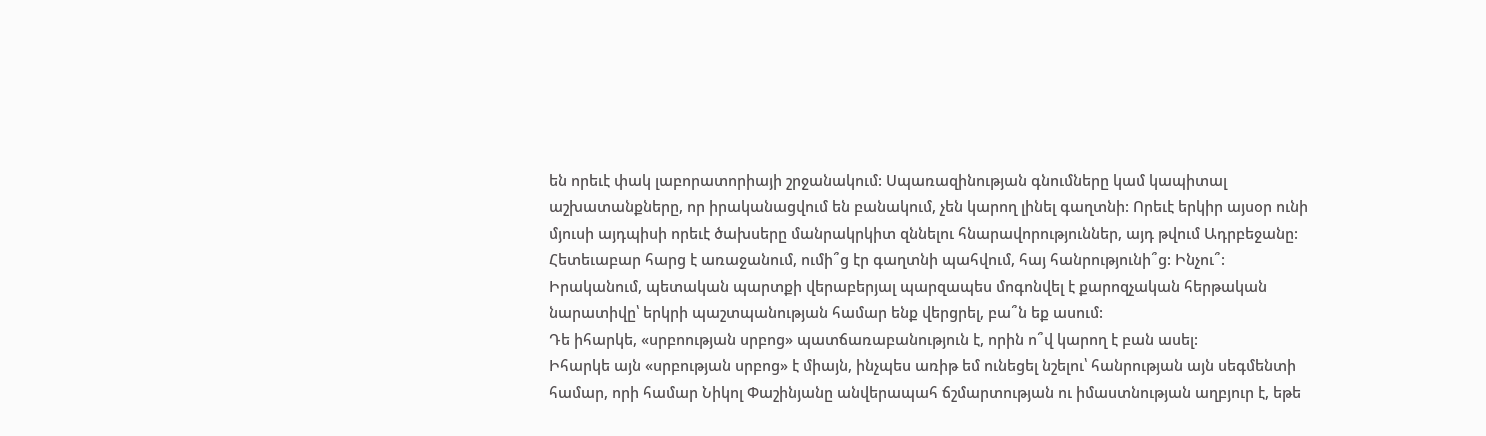են որեւէ փակ լաբորատորիայի շրջանակում: Սպառազինության գնումները կամ կապիտալ աշխատանքները, որ իրականացվում են բանակում, չեն կարող լինել գաղտնի: Որեւէ երկիր այսօր ունի մյուսի այդպիսի որեւէ ծախսերը մանրակրկիտ զննելու հնարավորություններ, այդ թվում Ադրբեջանը:
Հետեւաբար հարց է առաջանում, ումի՞ց էր գաղտնի պահվում, հայ հանրությունի՞ց: Ինչու՞:
Իրականում, պետական պարտքի վերաբերյալ պարզապես մոգոնվել է քարոզչական հերթական նարատիվը՝ երկրի պաշտպանության համար ենք վերցրել, բա՞ն եք ասում:
Դե իհարկե, «սրբոության սրբոց» պատճառաբանություն է, որին ո՞վ կարող է բան ասել:
Իհարկե այն «սրբության սրբոց» է միայն, ինչպես առիթ եմ ունեցել նշելու՝ հանրության այն սեգմենտի համար, որի համար Նիկոլ Փաշինյանը անվերապահ ճշմարտության ու իմաստնության աղբյուր է, եթե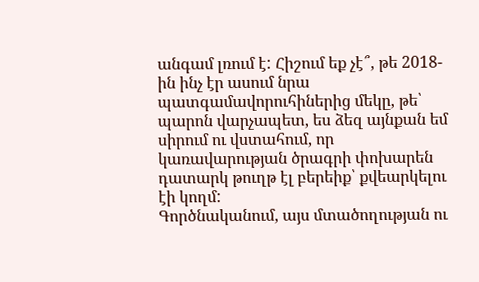անգամ լռում է: Հիշում եք չէ՞, թե 2018-ին ինչ էր ասում նրա պատգամավորուհիներից մեկը, թե՝ պարոն վարչապետ, ես ձեզ այնքան եմ սիրում ու վստահում, որ կառավարության ծրագրի փոխարեն դատարկ թուղթ էլ բերեիք՝ քվեարկելու էի կողմ:
Գործնականում, այս մտածողության ու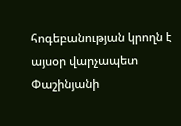հոգեբանության կրողն է այսօր վարչապետ Փաշինյանի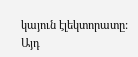կայուն էլեկտորատը: Այդ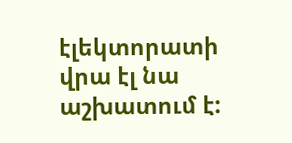էլեկտորատի վրա էլ նա աշխատում է: